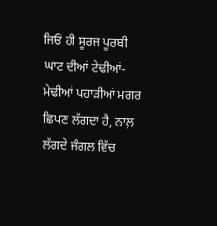ਜਿਓਂ ਹੀ ਸੂਰਜ ਪੂਰਬੀ ਘਾਟ ਦੀਆਂ ਟੇਢੀਆਂ-ਮੇਢੀਆਂ ਪਹਾੜੀਆਂ ਮਗਰ ਛਿਪਣ ਲੱਗਦਾ ਹੈ, ਨਾਲ਼ ਲੱਗਦੇ ਜੰਗਲ ਵਿੱਚ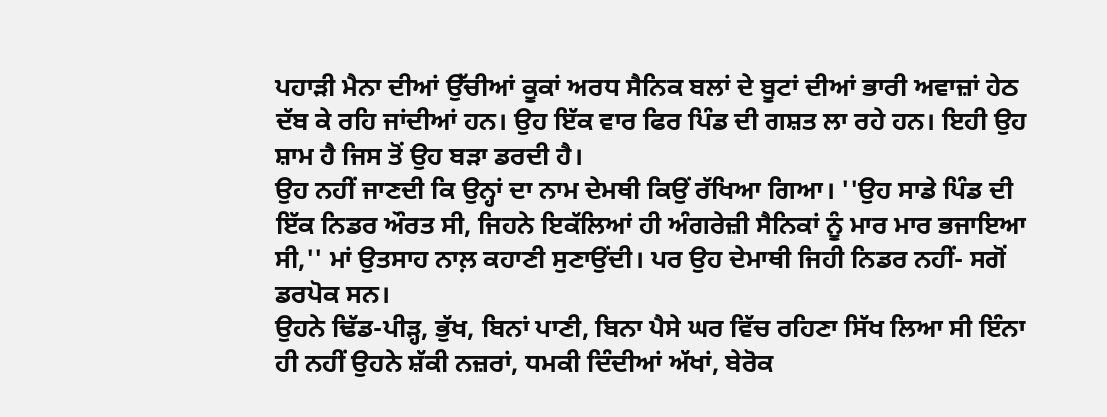ਪਹਾੜੀ ਮੈਨਾ ਦੀਆਂ ਉੱਚੀਆਂ ਕੂਕਾਂ ਅਰਧ ਸੈਨਿਕ ਬਲਾਂ ਦੇ ਬੂਟਾਂ ਦੀਆਂ ਭਾਰੀ ਅਵਾਜ਼ਾਂ ਹੇਠ ਦੱਬ ਕੇ ਰਹਿ ਜਾਂਦੀਆਂ ਹਨ। ਉਹ ਇੱਕ ਵਾਰ ਫਿਰ ਪਿੰਡ ਦੀ ਗਸ਼ਤ ਲਾ ਰਹੇ ਹਨ। ਇਹੀ ਉਹ ਸ਼ਾਮ ਹੈ ਜਿਸ ਤੋਂ ਉਹ ਬੜਾ ਡਰਦੀ ਹੈ।
ਉਹ ਨਹੀਂ ਜਾਣਦੀ ਕਿ ਉਨ੍ਹਾਂ ਦਾ ਨਾਮ ਦੇਮਥੀ ਕਿਉਂ ਰੱਖਿਆ ਗਿਆ। ''ਉਹ ਸਾਡੇ ਪਿੰਡ ਦੀ ਇੱਕ ਨਿਡਰ ਔਰਤ ਸੀ, ਜਿਹਨੇ ਇਕੱਲਿਆਂ ਹੀ ਅੰਗਰੇਜ਼ੀ ਸੈਨਿਕਾਂ ਨੂੰ ਮਾਰ ਮਾਰ ਭਜਾਇਆ ਸੀ,'' ਮਾਂ ਉਤਸਾਹ ਨਾਲ਼ ਕਹਾਣੀ ਸੁਣਾਉਂਦੀ। ਪਰ ਉਹ ਦੇਮਾਥੀ ਜਿਹੀ ਨਿਡਰ ਨਹੀਂ- ਸਗੋਂ ਡਰਪੋਕ ਸਨ।
ਉਹਨੇ ਢਿੱਡ-ਪੀੜ੍ਹ, ਭੁੱਖ, ਬਿਨਾਂ ਪਾਣੀ, ਬਿਨਾ ਪੈਸੇ ਘਰ ਵਿੱਚ ਰਹਿਣਾ ਸਿੱਖ ਲਿਆ ਸੀ ਇੰਨਾ ਹੀ ਨਹੀਂ ਉਹਨੇ ਸ਼ੱਕੀ ਨਜ਼ਰਾਂ, ਧਮਕੀ ਦਿੰਦੀਆਂ ਅੱਖਾਂ, ਬੇਰੋਕ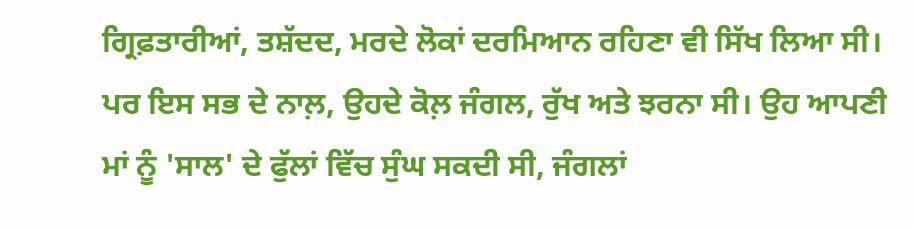ਗ੍ਰਿਫ਼ਤਾਰੀਆਂ, ਤਸ਼ੱਦਦ, ਮਰਦੇ ਲੋਕਾਂ ਦਰਮਿਆਨ ਰਹਿਣਾ ਵੀ ਸਿੱਖ ਲਿਆ ਸੀ। ਪਰ ਇਸ ਸਭ ਦੇ ਨਾਲ਼, ਉਹਦੇ ਕੋਲ਼ ਜੰਗਲ, ਰੁੱਖ ਅਤੇ ਝਰਨਾ ਸੀ। ਉਹ ਆਪਣੀ ਮਾਂ ਨੂੰ 'ਸਾਲ' ਦੇ ਫੁੱਲਾਂ ਵਿੱਚ ਸੁੰਘ ਸਕਦੀ ਸੀ, ਜੰਗਲਾਂ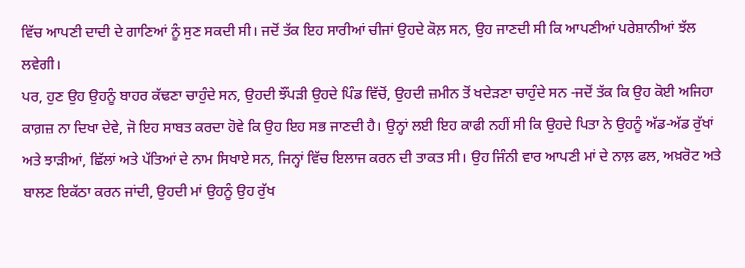ਵਿੱਚ ਆਪਣੀ ਦਾਦੀ ਦੇ ਗਾਣਿਆਂ ਨੂੰ ਸੁਣ ਸਕਦੀ ਸੀ। ਜਦੋਂ ਤੱਕ ਇਹ ਸਾਰੀਆਂ ਚੀਜਾਂ ਉਹਦੇ ਕੋਲ਼ ਸਨ, ਉਹ ਜਾਣਦੀ ਸੀ ਕਿ ਆਪਣੀਆਂ ਪਰੇਸ਼ਾਨੀਆਂ ਝੱਲ ਲਵੇਗੀ।
ਪਰ, ਹੁਣ ਉਹ ਉਹਨੂੰ ਬਾਹਰ ਕੱਢਣਾ ਚਾਹੁੰਦੇ ਸਨ, ਉਹਦੀ ਝੌਂਪੜੀ ਉਹਦੇ ਪਿੰਡ ਵਿੱਚੋਂ, ਉਹਦੀ ਜ਼ਮੀਨ ਤੋਂ ਖਦੇੜਣਾ ਚਾਹੁੰਦੇ ਸਨ -ਜਦੋਂ ਤੱਕ ਕਿ ਉਹ ਕੋਈ ਅਜਿਹਾ ਕਾਗ਼ਜ਼ ਨਾ ਦਿਖਾ ਦੇਵੇ, ਜੋ ਇਹ ਸਾਬਤ ਕਰਦਾ ਹੋਵੇ ਕਿ ਉਹ ਇਹ ਸਭ ਜਾਣਦੀ ਹੈ। ਉਨ੍ਹਾਂ ਲਈ ਇਹ ਕਾਫੀ ਨਹੀਂ ਸੀ ਕਿ ਉਹਦੇ ਪਿਤਾ ਨੇ ਉਹਨੂੰ ਅੱਡ-ਅੱਡ ਰੁੱਖਾਂ ਅਤੇ ਝਾੜੀਆਂ, ਛਿੱਲਾਂ ਅਤੇ ਪੱਤਿਆਂ ਦੇ ਨਾਮ ਸਿਖਾਏ ਸਨ, ਜਿਨ੍ਹਾਂ ਵਿੱਚ ਇਲਾਜ ਕਰਨ ਦੀ ਤਾਕਤ ਸੀ। ਉਹ ਜਿੰਨੀ ਵਾਰ ਆਪਣੀ ਮਾਂ ਦੇ ਨਾਲ਼ ਫਲ, ਅਖ਼ਰੋਟ ਅਤੇ ਬਾਲਣ ਇਕੱਠਾ ਕਰਨ ਜਾਂਦੀ, ਉਹਦੀ ਮਾਂ ਉਹਨੂੰ ਉਹ ਰੁੱਖ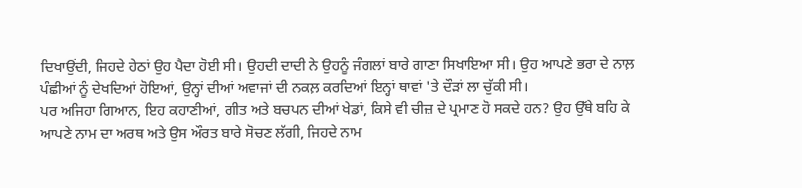ਦਿਖਾਉਂਦੀ, ਜਿਹਦੇ ਹੇਠਾਂ ਉਹ ਪੈਦਾ ਹੋਈ ਸੀ। ਉਹਦੀ ਦਾਦੀ ਨੇ ਉਹਨੂੰ ਜੰਗਲਾਂ ਬਾਰੇ ਗਾਣਾ ਸਿਖਾਇਆ ਸੀ। ਉਹ ਆਪਣੇ ਭਰਾ ਦੇ ਨਾਲ਼ ਪੰਛੀਆਂ ਨੂੰ ਦੇਖਦਿਆਂ ਹੋਇਆਂ, ਉਨ੍ਹਾਂ ਦੀਆਂ ਅਵਾਜਾਂ ਦੀ ਨਕਲ਼ ਕਰਦਿਆਂ ਇਨ੍ਹਾਂ ਥਾਵਾਂ 'ਤੇ ਦੌੜਾਂ ਲਾ ਚੁੱਕੀ ਸੀ।
ਪਰ ਅਜਿਹਾ ਗਿਆਨ, ਇਹ ਕਹਾਣੀਆਂ, ਗੀਤ ਅਤੇ ਬਚਪਨ ਦੀਆਂ ਖੇਡਾਂ, ਕਿਸੇ ਵੀ ਚੀਜ਼ ਦੇ ਪ੍ਰਮਾਣ ਹੋ ਸਕਦੇ ਹਨ? ਉਹ ਉੱਥੇ ਬਹਿ ਕੇ ਆਪਣੇ ਨਾਮ ਦਾ ਅਰਥ ਅਤੇ ਉਸ ਔਰਤ ਬਾਰੇ ਸੋਚਣ ਲੱਗੀ, ਜਿਹਦੇ ਨਾਮ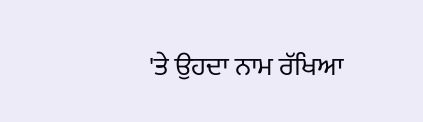'ਤੇ ਉਹਦਾ ਨਾਮ ਰੱਖਿਆ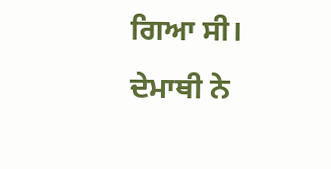ਗਿਆ ਸੀ। ਦੇਮਾਥੀ ਨੇ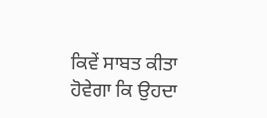ਕਿਵੇਂ ਸਾਬਤ ਕੀਤਾ ਹੋਵੇਗਾ ਕਿ ਉਹਦਾ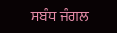ਸਬੰਧ ਜੰਗਲ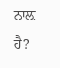ਨਾਲ਼ ਹੈ?